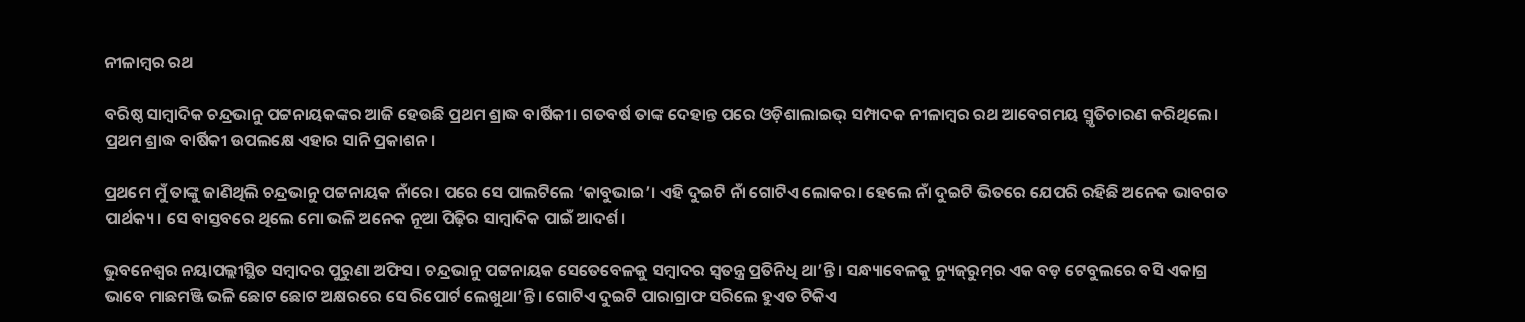ନୀଳାମ୍ବର ରଥ

ବରିଷ୍ଠ ସାମ୍ବାଦିକ ଚନ୍ଦ୍ରଭାନୁ ପଟ୍ଟନାୟକଙ୍କର ଆଜି ହେଉଛି ପ୍ରଥମ ଶ୍ରାଦ୍ଧ ବାର୍ଷିକୀ। ଗତବର୍ଷ ତାଙ୍କ ଦେହାନ୍ତ ପରେ ଓଡ଼ିଶାଲାଇଭ୍‌ ସମ୍ପାଦକ ନୀଳାମ୍ବର ରଥ ଆବେଗମୟ ସ୍ମୃତିଚାରଣ କରିଥିଲେ। ପ୍ରଥମ ଶ୍ରାଦ୍ଧ ବାର୍ଷିକୀ ଉପଲକ୍ଷେ ଏହାର ସାନି ପ୍ରକାଶନ।

ପ୍ରଥମେ ମୁଁ ତାଙ୍କୁ ଜାଣିଥିଲି ଚନ୍ଦ୍ରଭାନୁ ପଟ୍ଟନାୟକ ନାଁରେ। ପରେ ସେ ପାଲଟିଲେ ‘କାବୁଭାଇ’। ଏହି ଦୁଇଟି ନାଁ ଗୋଟିଏ ଲୋକର। ହେଲେ ନାଁ ଦୁଇଟି ଭିତରେ ଯେପରି ରହିଛି ଅନେକ ଭାବଗତ ପାର୍ଥକ୍ୟ। ସେ ବାସ୍ତବରେ ଥିଲେ ମୋ ଭଳି ଅନେକ ନୂଆ ପିଢ଼ିର ସାମ୍ବାଦିକ ପାଇଁ ଆଦର୍ଶ।

ଭୁବନେଶ୍ୱର ନୟାପଲ୍ଲୀସ୍ଥିତ ସମ୍ବାଦର ପୁରୁଣା ଅଫିସ। ଚନ୍ଦ୍ରଭାନୁ ପଟ୍ଟନାୟକ ସେତେବେଳକୁ ସମ୍ବାଦର ସ୍ୱତନ୍ତ୍ର ପ୍ରତିନିଧି ଥା’ନ୍ତି। ସନ୍ଧ୍ୟାବେଳକୁ ନ୍ୟୁଜ୍‌ରୁମ୍‌ର ଏକ ବଡ଼ ଟେବୁଲରେ ବସି ଏକାଗ୍ର ଭାବେ ମାଛମଞ୍ଜି ଭଳି ଛୋଟ ଛୋଟ ଅକ୍ଷରରେ ସେ ରିପୋର୍ଟ ଲେଖୁଥା’ନ୍ତି। ଗୋଟିଏ ଦୁଇଟି ପାରାଗ୍ରାଫ ସରିଲେ ହୁଏତ ଟିକିଏ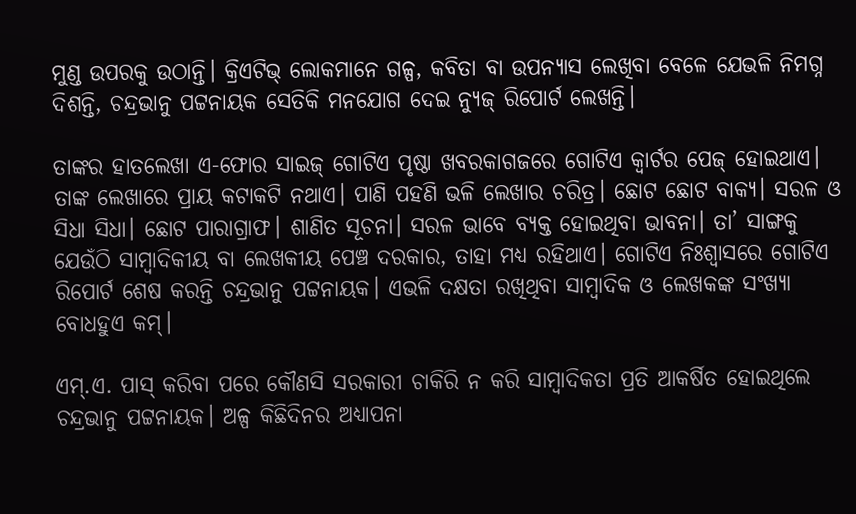ମୁଣ୍ଡ ଉପରକୁ ଉଠାନ୍ତି। କ୍ରିଏଟିଭ୍‌ ଲୋକମାନେ ଗଳ୍ପ, କବିତା ବା ଉପନ୍ୟାସ ଲେଖିବା ବେଳେ ଯେଭଳି ନିମଗ୍ନ ଦିଶନ୍ତି, ଚନ୍ଦ୍ରଭାନୁ ପଟ୍ଟନାୟକ ସେତିକି ମନଯୋଗ ଦେଇ ନ୍ୟୁଜ୍‌ ରିପୋର୍ଟ ଲେଖନ୍ତି।

ତାଙ୍କର ହାତଲେଖା ଏ-ଫୋର ସାଇଜ୍‌ ଗୋଟିଏ ପୃଷ୍ଠା ଖବରକାଗଜରେ ଗୋଟିଏ କ୍ୱାର୍ଟର ପେଜ୍‌ ହୋ‌ଇଥାଏ। ତାଙ୍କ ଲେଖାରେ ପ୍ରାୟ କଟାକଟି ନଥାଏ। ପାଣି ପହଣି ଭଳି ଲେଖାର ଚରିତ୍ର। ଛୋଟ ଛୋଟ ବାକ୍ୟ। ସରଳ ଓ ସିଧା ସିଧା। ଛୋଟ ପାରାଗ୍ରାଫ। ଶାଣିତ ସୂଚନା। ସରଳ ଭାବେ ବ୍ୟକ୍ତ ହୋ‍ଇଥିବା ଭାବନା। ତା’ ସାଙ୍ଗକୁ ଯେଉଁଠି ସାମ୍ବାଦିକୀୟ ବା ଲେଖକୀୟ ପେଞ୍ଚ ଦରକାର, ତାହା ମଧ୍ୟ ରହିଥାଏ। ଗୋଟିଏ ନିଃଶ୍ୱାସରେ ଗୋଟିଏ ରିପୋର୍ଟ ଶେଷ କରନ୍ତି ଚନ୍ଦ୍ରଭାନୁ ପଟ୍ଟନାୟକ। ଏଭଳି ଦକ୍ଷତା ରଖିଥିବା ସାମ୍ବାଦିକ ଓ ଲେଖକଙ୍କ ସଂଖ୍ୟା ବୋଧହୁଏ କମ୍‌।

ଏମ୍‌.ଏ. ପାସ୍‌ କରିବା ପରେ କୌଣସି ସରକାରୀ ଚାକିରି ନ କରି ସାମ୍ବାଦିକତା ପ୍ରତି ଆକର୍ଷିତ ହୋ‌ଇଥିଲେ ଚନ୍ଦ୍ରଭାନୁ ପଟ୍ଟନାୟକ। ଅଳ୍ପ କିଛିଦିନର ଅଧ୍ୟାପନା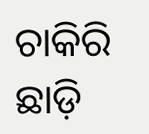ଚାକିରି ଛାଡ଼ି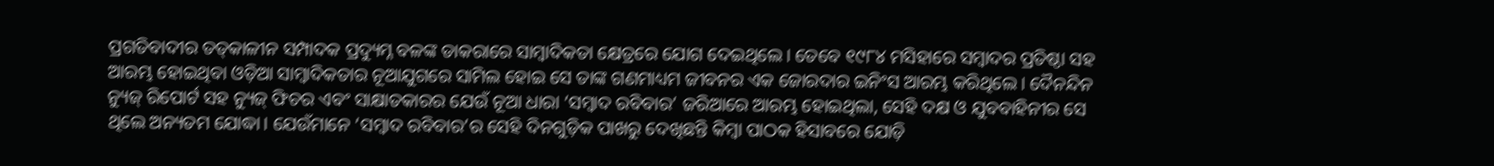ପ୍ରଗତିବାଦୀର ତତ୍‌କାଳୀନ ସମ୍ପାଦକ ପ୍ରଦ୍ୟୁମ୍ନ ବଳଙ୍କ ଡାକରାରେ ସାମ୍ବାଦିକତା କ୍ଷେତ୍ରରେ ଯୋଗ ଦେଇଥିଲେ। ତେବେ ୧୯୮୪ ମସିହାରେ ସମ୍ବାଦର ପ୍ରତିଷ୍ଠା ସହ ଆରମ୍ଭ ହୋ‍ଇଥିବା ଓଡ଼ିଆ ସାମ୍ବାଦିକତାର ନୂଆଯୁଗରେ ସାମିଲ ହୋଇ ସେ ତାଙ୍କ ଗଣମାଧ୍ୟମ ଜୀବନର ଏକ ଜୋରଦାର ଇନିଂସ ଆରମ୍ଭ କରିଥିଲେ। ଦୈନନ୍ଦିନ ନ୍ୟୁଜ୍‌ ରିପୋର୍ଟ ସହ ନ୍ୟୁଜ୍‌ ଫିଚର ଏବଂ ସାକ୍ଷାତକାରର ଯେଉଁ ନୂଆ ଧାରା ‘ସମ୍ବାଦ ରବିବାର’ ଜରିଆରେ ଆରମ୍ଭ ହୋ‌ଇଥିଲା, ସେହି ଦକ୍ଷ ଓ ଯୁବବାହିନୀର ସେ ଥିଲେ ଅନ୍ୟତମ ଯୋଦ୍ଧା। ଯେଉଁମାନେ ‘ସମ୍ବାଦ ରବିବାର’ର ସେହି ଦିନଗୁଡ଼ିକ ପାଖରୁ ଦେଖିଛନ୍ତି କିମ୍ବା ପାଠକ ହିସାବରେ ଯୋଡ଼ି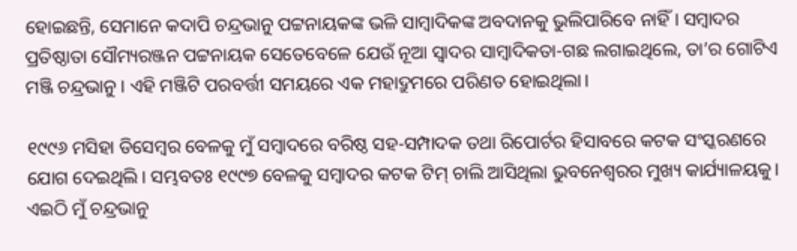ହୋ‍ଇଛନ୍ତି, ସେମାନେ କଦାପି ଚନ୍ଦ୍ରଭାନୁ ପଟ୍ଟନାୟକଙ୍କ ଭଳି ସାମ୍ବାଦିକଙ୍କ ଅବଦାନକୁ ଭୁଲିପାରିବେ ନାହିଁ। ସମ୍ବାଦର ପ୍ରତିଷ୍ଠାତା ସୌମ୍ୟରଞ୍ଜନ ପଟ୍ଟନାୟକ ସେତେବେଳେ ଯେଉଁ ନୂଆ ସ୍ୱାଦର ସାମ୍ବାଦିକତା-ଗଛ ଲଗାଇଥିଲେ, ତା’ର ଗୋଟିଏ ମଞ୍ଜି ଚନ୍ଦ୍ରଭାନୁ। ଏହି ମଞ୍ଜିଟି ପରବର୍ତ୍ତୀ ସମୟରେ ଏକ ମହାଦ୍ରୁମରେ ପରିଣତ ହୋ‍ଇଥିଲା।

୧୯୯୬ ମସିହା ଡିସେମ୍ବର ବେଳକୁ ମୁଁ ସମ୍ବାଦରେ ବରିଷ୍ଠ ସହ-ସମ୍ପାଦକ ତଥା ରିପୋର୍ଟର ହିସାବରେ କଟକ ସଂସ୍କରଣରେ ଯୋଗ ଦେଇଥିଲି। ସମ୍ଭବତଃ ୧୯୯୭ ବେଳକୁ ସମ୍ବାଦର କଟକ ଟିମ୍‌ ଚାଲି ଆସିଥିଲା ଭୁବନେଶ୍ୱରର ମୁଖ୍ୟ କାର୍ଯ୍ୟାଳୟକୁ। ଏଇଠି ମୁଁ ଚନ୍ଦ୍ରଭାନୁ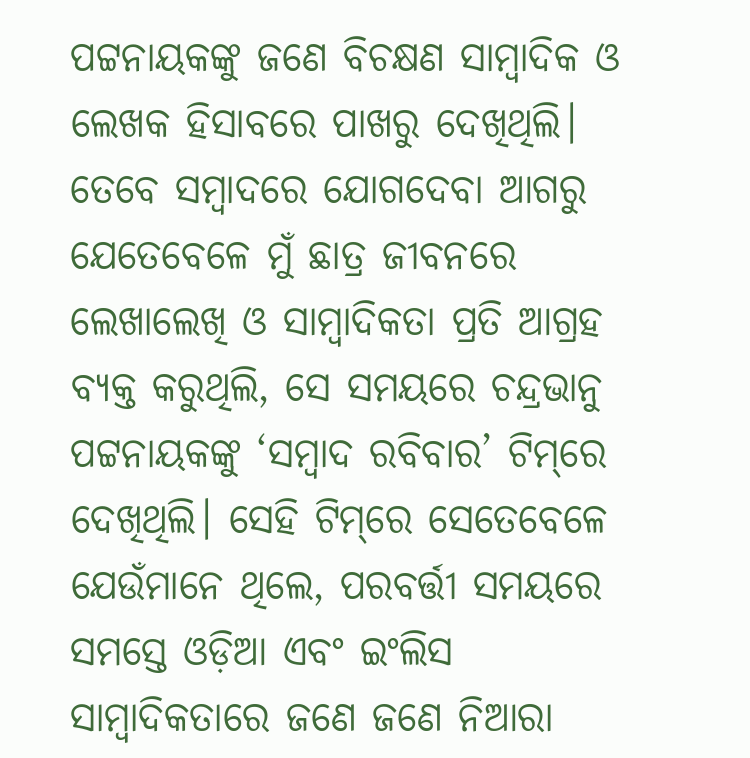ପଟ୍ଟନାୟକଙ୍କୁ ଜଣେ ବିଚକ୍ଷଣ ସାମ୍ବାଦିକ ଓ ଲେଖକ ହିସାବରେ ପାଖରୁ ଦେଖିଥିଲି। ତେବେ ସମ୍ବାଦରେ ଯୋଗଦେବା ଆଗରୁ ଯେତେବେଳେ ମୁଁ ଛାତ୍ର ଜୀବନରେ ଲେଖାଲେଖି ଓ ସାମ୍ବାଦିକତା ପ୍ରତି ଆଗ୍ରହ ବ୍ୟକ୍ତ କରୁଥିଲି, ସେ ସମୟରେ ଚନ୍ଦ୍ରଭାନୁ ପଟ୍ଟନାୟକଙ୍କୁ ‘ସମ୍ବାଦ ରବିବାର’ ଟିମ୍‌ରେ ଦେଖିଥିଲି। ସେହି ଟିମ୍‌ରେ ସେତେବେଳେ ଯେଉଁମାନେ ଥିଲେ, ପରବର୍ତ୍ତୀ ସମୟରେ ସମସ୍ତେ ଓଡ଼ିଆ ଏବଂ ଇଂଲିସ ସାମ୍ବାଦିକତାରେ ଜଣେ ଜଣେ ନିଆରା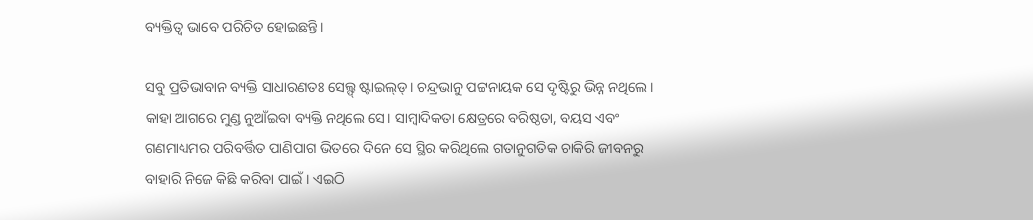ବ୍ୟକ୍ତିତ୍ୱ ଭାବେ ପରିଚିତ ହୋ‍ଇଛନ୍ତି।

ସବୁ ପ୍ରତିଭାବାନ ବ୍ୟକ୍ତି ସାଧାରଣତଃ ସେଲ୍ଫ୍‌ ଷ୍ଟାଇଲ୍‌ଡ୍‌। ଚନ୍ଦ୍ରଭାନୁ ପଟ୍ଟନାୟକ ସେ ଦୃଷ୍ଟିରୁ ଭିନ୍ନ ନଥିଲେ। କାହା ଆଗରେ ମୁଣ୍ଡ ନୁଆଁଇବା ବ୍ୟକ୍ତି ନଥିଲେ ସେ। ସାମ୍ବାଦିକତା କ୍ଷେତ୍ରରେ ବରିଷ୍ଠତା, ବୟସ ଏବଂ ଗଣମାଧ୍ୟମର ପରିବର୍ତ୍ତିତ ପାଣିପାଗ ଭିତରେ ଦିନେ ସେ ସ୍ଥିର କରିଥିଲେ ଗତାନୁଗତିକ ଚାକିରି ଜୀବନରୁ ବାହାରି ନିଜେ କିଛି କରିବା ପାଇଁ। ଏଇଠି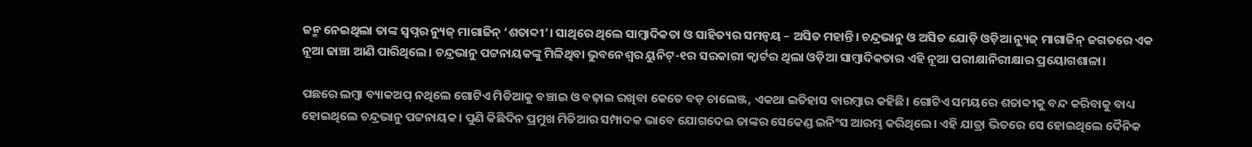ଜନ୍ମ ନେଇଥିଲା ତାଙ୍କ ସ୍ୱପ୍ନର ନ୍ୟୁଜ୍‌ ମାଗାଜିନ୍‌ ‘ଶତାବ୍ଦୀ’। ସାଥିରେ ଥିଲେ ସାମ୍ବାଦିକତା ଓ ସାହିତ୍ୟର ସମନ୍ୱୟ – ଅସିତ ମହାନ୍ତି। ଚନ୍ଦ୍ରଭାନୁ ଓ ଅସିତ ଯୋଡ଼ି ଓଡ଼ିଆ ନ୍ୟୁଜ୍‌ ମାଗାଜିନ୍‌ ଜଗତରେ ଏକ ନୂଆ ଢାଞ୍ଚା ଆଣି ପାରିଥିଲେ। ଚନ୍ଦ୍ରଭାନୁ ପଟ୍ଟନାୟକଙ୍କୁ ମିଳିଥିବା ଭୁବନେଶ୍ୱର ୟୁନିଟ୍‌-୧ର ସରକାରୀ କ୍ୱାର୍ଟର ଥିଲା ଓଡ଼ିଆ ସାମ୍ବାଦିକତାର ଏହି ନୂଆ ପରୀକ୍ଷାନିରୀକ୍ଷାର ପ୍ରୟୋଗଶାଳା।

ପଛରେ ଲମ୍ବା ବ୍ୟାକଅପ୍‍ ନଥିଲେ ଗୋଟିଏ ମିଡିଆକୁ ବଞ୍ଚାଇ ଓ ବଢ଼ାଇ ରଖିବା କେତେ ବଡ଼ ଚାଲେଞ୍ଜ, ଏକଥା ଇତିହାସ ବାରମ୍ବାର କହିଛି। ଗୋଟିଏ ସମୟରେ ଶତାବ୍ଦୀକୁ ବନ୍ଦ କରିବାକୁ ବାଧ୍ୟ ହୋ‌ଇଥିଲେ ଚନ୍ଦ୍ରଭାନୁ ପଟ୍ଟନାୟକ। ପୁଣି କିଛିଦିନ ପ୍ରମୁଖ ମିଡିଆର ସମ୍ପାଦକ ଭାବେ ଯୋଗଦେଇ ତାଙ୍କର ସେକେଣ୍ଡ ଇନିଂସ ଆରମ୍ଭ କରିଥିଲେ। ଏହି ଯାତ୍ରା ଭିତରେ ସେ ହୋ‍ଇଥିଲେ ଦୈନିକ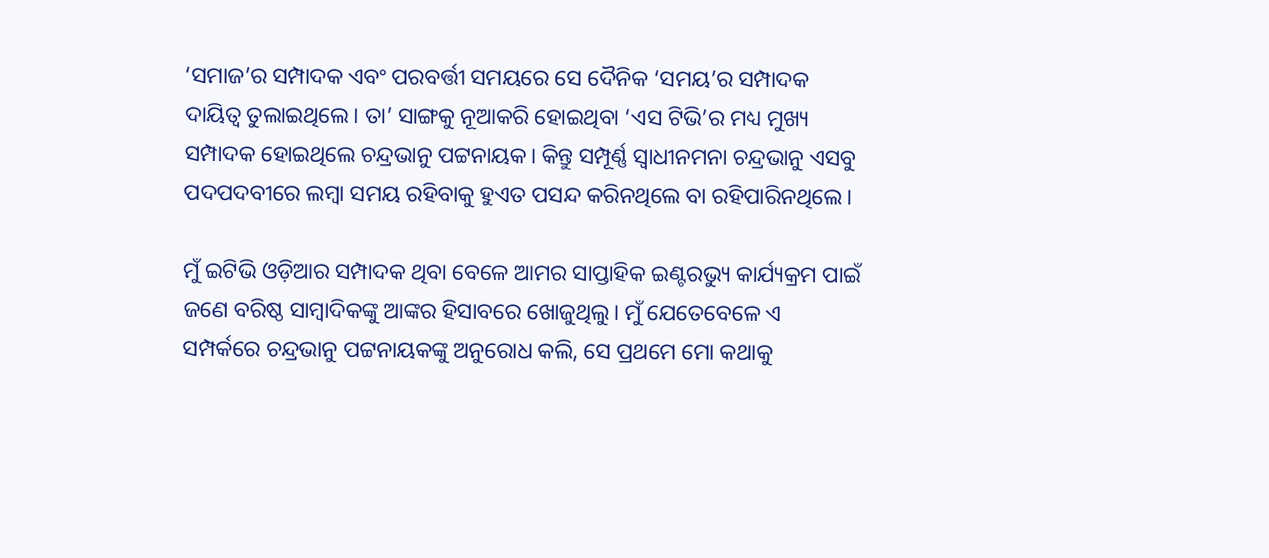‘ସମାଜ’ର ସମ୍ପାଦକ ଏବଂ ପରବର୍ତ୍ତୀ ସମୟରେ ସେ ଦୈନିକ ‘ସମୟ’ର ସମ୍ପାଦକ ଦାୟିତ୍ୱ ତୁଲାଇଥିଲେ। ତା’ ସାଙ୍ଗକୁ ନୂଆକରି ହୋ‍ଇଥିବା ‘ଏସ ଟିଭି’ର ମଧ୍ୟ ମୁଖ୍ୟ ସମ୍ପାଦକ ହୋ‍ଇଥିଲେ ଚନ୍ଦ୍ରଭାନୁ ପଟ୍ଟନାୟକ। କିନ୍ତୁ ସମ୍ପୂର୍ଣ୍ଣ ସ୍ୱାଧୀନମନା ଚନ୍ଦ୍ରଭାନୁ ଏସବୁ ପଦପଦବୀରେ ଲମ୍ବା ସମୟ ରହିବାକୁ ହୁଏତ ପସନ୍ଦ କରିନଥିଲେ ବା ରହିପାରିନଥିଲେ।

ମୁଁ ଇଟିଭି ଓଡ଼ିଆର ସମ୍ପାଦକ ଥିବା ବେଳେ ଆମର ସାପ୍ତାହିକ ଇଣ୍ଟରଭ୍ୟୁ କାର୍ଯ୍ୟକ୍ରମ ପାଇଁ ଜଣେ ବରିଷ୍ଠ ସାମ୍ବାଦିକଙ୍କୁ ଆଙ୍କର ହିସାବରେ ଖୋଜୁଥିଲୁ। ମୁଁ ଯେତେବେଳେ ଏ ସମ୍ପର୍କରେ ଚନ୍ଦ୍ରଭାନୁ ପଟ୍ଟନାୟକଙ୍କୁ ଅନୁରୋଧ କଲି, ସେ ପ୍ରଥମେ ମୋ କଥାକୁ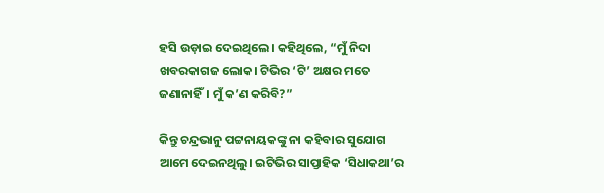ହସି ଉଡ଼ାଇ ଦେଇଥିଲେ। କହିଥିଲେ, “ମୁଁ ନିଦା ଖବରକାଗଜ ଲୋକ। ଟିଭିର ‘ଟି’ ଅକ୍ଷର ମତେ ଜଣାନାହିଁ। ମୁଁ କ’ଣ କରିବି?”

କିନ୍ତୁ ଚନ୍ଦ୍ରଭାନୁ ପଟ୍ଟନାୟକଙ୍କୁ ନା କହିବାର ସୁଯୋଗ ଆମେ ଦେଇନଥିଲୁ। ଇଟିଭିର ସାପ୍ତାହିକ ‘ସିଧାକଥା’ର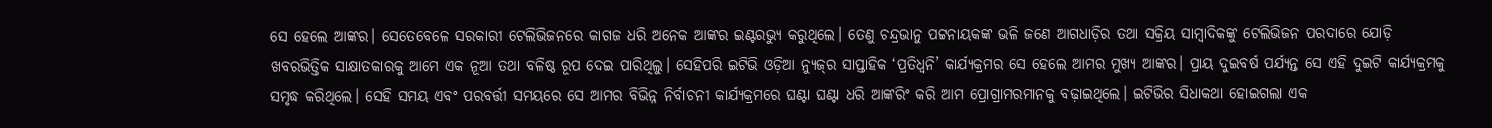ସେ ହେଲେ ଆଙ୍କର। ସେତେବେଳେ ସରକାରୀ ଟେଲିଭିଜନରେ କାଗଜ ଧରି ଅନେକ ଆଙ୍କର ଇଣ୍ଟରଭ୍ୟୁ କରୁଥିଲେ। ତେଣୁ ଚନ୍ଦ୍ରଭାନୁ ପଟ୍ଟନାୟକଙ୍କ ଭଳି ଜଣେ ଆଗଧାଡ଼ିର ତଥା ସକ୍ରିୟ ସାମ୍ବାଦିକଙ୍କୁ ଟେଲିଭିଜନ ପରଦାରେ ଯୋଡ଼ି ଖବରଭିତ୍ତିକ ସାକ୍ଷାତକାରକୁ ଆମେ ଏକ ନୂଆ ତଥା ବଳିଷ୍ଠ ରୂପ ଦେଇ ପାରିଥିଲୁ। ସେହିପରି ଇଟିଭି ଓଡ଼ିଆ ନ୍ୟୁଜ୍‌ର ସାପ୍ତାହିକ ‘ପ୍ରତିଧ୍ୱନି’ କାର୍ଯ୍ୟକ୍ରମର ସେ ହେଲେ ଆମର ମୁଖ୍ୟ ଆଙ୍କର। ପ୍ରାୟ ଦୁଇବର୍ଷ ପର୍ଯ୍ୟନ୍ତ ସେ ଏହି ଦୁଇଟି କାର୍ଯ୍ୟକ୍ରମକୁ ସମୃଦ୍ଧ କରିଥିଲେ। ସେହି ସମୟ ଏବଂ ପରବର୍ତ୍ତୀ ସମୟରେ ସେ ଆମର ବିଭିନ୍ନ ନିର୍ବାଚନୀ କାର୍ଯ୍ୟକ୍ରମରେ ଘଣ୍ଟା ଘଣ୍ଟା ଧରି ଆଙ୍କରିଂ କରି ଆମ ପ୍ରୋଗ୍ରାମରମାନକୁ ବଢ଼ାଇଥିଲେ। ଇଟିଭିର ସିଧାକଥା ହୋ‌ଇଗଲା ଏକ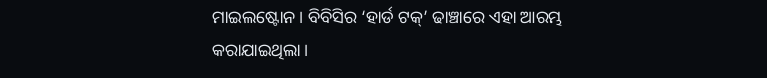ମାଇଲଷ୍ଟୋନ। ବିବିସିର ‘ହାର୍ଡ ଟକ୍‌’ ଢାଞ୍ଚାରେ ଏହା ଆରମ୍ଭ କରାଯାଇଥିଲା।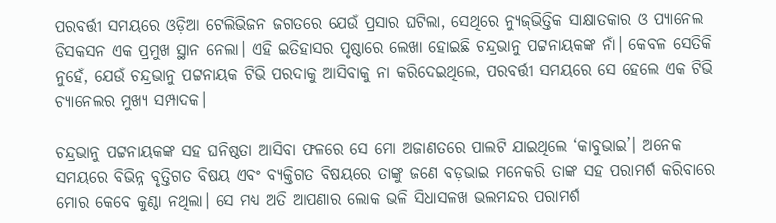ପରବର୍ତ୍ତୀ ସମୟରେ ଓଡ଼ିଆ ଟେଲିଭିଜନ ଜଗତରେ ଯେଉଁ ପ୍ରସାର ଘଟିଲା, ସେଥିରେ ନ୍ୟୁଜ୍‌ଭିତ୍ତିକ ସାକ୍ଷାତକାର ଓ ପ୍ୟାନେଲ ଡିସକସନ ଏକ ପ୍ରମୁଖ ସ୍ଥାନ ନେଲା। ଏହି ଇତିହାସର ପୃଷ୍ଠାରେ ଲେଖା ହୋ‍ଇଛି ଚନ୍ଦ୍ରଭାନୁ ପଟ୍ଟନାୟକଙ୍କ ନାଁ। କେବଳ ସେତିକି ନୁହେଁ, ଯେଉଁ ଚନ୍ଦ୍ରଭାନୁ ପଟ୍ଟନାୟକ ଟିଭି ପରଦାକୁ ଆସିବାକୁ ନା କରିଦେଇଥିଲେ, ପରବର୍ତ୍ତୀ ସମୟରେ ସେ ହେଲେ ଏକ ଟିଭି ଚ୍ୟାନେଲର ମୁଖ୍ୟ ସମ୍ପାଦକ।

ଚନ୍ଦ୍ରଭାନୁ ପଟ୍ଟନାୟକଙ୍କ ସହ ଘନିଷ୍ଠତା ଆସିବା ଫଳରେ ସେ ମୋ ଅଜାଣତରେ ପାଲଟି ଯାଇଥିଲେ ‘କାବୁଭାଇ’। ଅନେକ ସମୟରେ ବିଭିନ୍ନ ବୃତ୍ତିଗତ ବିଷୟ ଏବଂ ବ୍ୟକ୍ତିଗତ ବିଷୟରେ ତାଙ୍କୁ ଜଣେ ବଡ଼ଭାଇ ମନେକରି ତାଙ୍କ ସହ ପରାମର୍ଶ କରିବାରେ ମୋର କେବେ କୁଣ୍ଠା ନଥିଲା। ସେ ମଧ୍ୟ ଅତି ଆପଣାର ଲୋକ ଭଳି ସିଧାସଳଖ ଭଲମନ୍ଦର ପରାମର୍ଶ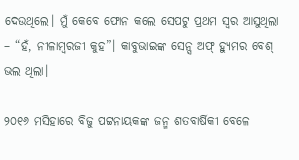ଦେଉଥିଲେ। ମୁଁ କେବେ ଫୋନ କଲେ ସେପଟୁ ପ୍ରଥମ ସ୍ୱର ଆସୁଥିଲା – “ହଁ, ନୀଳାମ୍ବରଜୀ କୁହ”। କାବୁଭାଇଙ୍କ ସେନ୍ସ ଅଫ୍‌ ହ୍ୟୁମର ବେଶ୍‌ ଭଲ ଥିଲା।

୨୦୧୬ ମସିହାରେ ବିଜୁ ପଟ୍ଟନାୟକଙ୍କ ଜନ୍ମ ଶତବାର୍ଷିକୀ ବେଳେ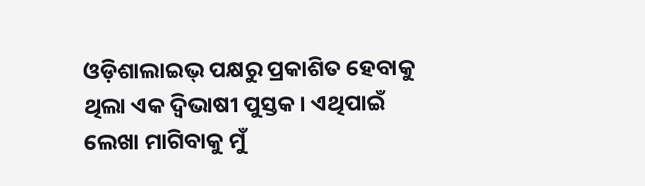ଓଡ଼ିଶାଲାଇଭ୍‌ ପକ୍ଷରୁ ପ୍ରକାଶିତ ହେବାକୁ ଥିଲା ଏକ ଦ୍ୱିଭାଷୀ ପୁସ୍ତକ। ଏଥିପାଇଁ ଲେଖା ମାଗିବାକୁ ମୁଁ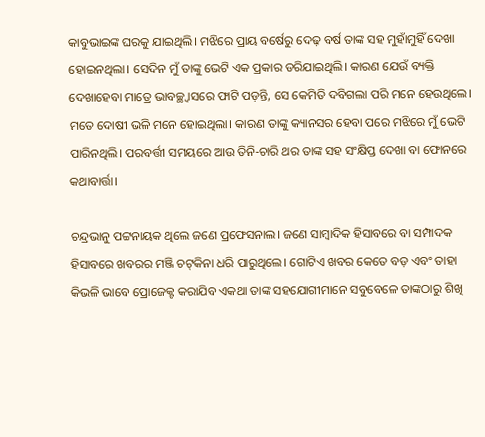କାବୁଭାଇଙ୍କ ଘରକୁ ଯାଇଥିଲି। ମଝିରେ ପ୍ରାୟ ବର୍ଷେରୁ ଦେଢ଼ ବର୍ଷ ତାଙ୍କ ସହ ମୁହାଁମୁହିଁ ଦେଖା ହୋ‌ଇନଥିଲା। ସେଦିନ ମୁଁ ତାଙ୍କୁ ଭେଟି ଏକ ପ୍ରକାର ଡରିଯାଇଥିଲି। କାରଣ ଯେଉଁ ବ୍ୟକ୍ତି ଦେଖାହେବା ମାତ୍ରେ ଭାବଚ୍ଛ୍ୱାସରେ ଫାଟି ପଡ଼ନ୍ତି, ସେ କେମିତି ଦବିଗଲା ପରି ମନେ ହେଉଥିଲେ। ମତେ ଦୋଷୀ ଭଳି ମନେ ହୋ‍ଇଥିଲା। କାରଣ ତାଙ୍କୁ କ୍ୟାନସର ହେବା ପରେ ମଝିରେ ମୁଁ ଭେଟି ପାରିନଥିଲି। ପରବର୍ତ୍ତୀ ସମୟରେ ଆଉ ତିନି-ଚାରି ଥର ତାଙ୍କ ସହ ସଂକ୍ଷିପ୍ତ ଦେଖା ବା ଫୋନରେ କଥାବାର୍ତ୍ତା।

ଚନ୍ଦ୍ରଭାନୁ ପଟ୍ଟନାୟକ ଥିଲେ ଜଣେ ପ୍ରଫେସନାଲ। ଜଣେ ସାମ୍ବାଦିକ ହିସାବରେ ବା ସମ୍ପାଦକ ହିସାବରେ ଖବରର ମଞ୍ଜି ଚଟ୍‌କିନା ଧରି ପାରୁଥିଲେ। ଗୋଟିଏ ଖବର କେତେ ବଡ଼ ଏବଂ ତାହା କିଭଳି ଭାବେ ପ୍ରୋଜେକ୍ଟ କରାଯିବ ଏକଥା ତାଙ୍କ ସହଯୋଗୀମାନେ ସବୁବେଳେ ତାଙ୍କଠାରୁ ଶିଖି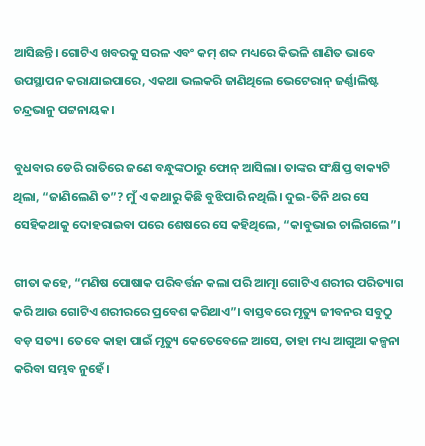ଆସିଛନ୍ତି। ଗୋଟିଏ ଖବରକୁ ସରଳ ଏବଂ କମ୍‌ ଶବ୍ଦ ମଧ୍ୟରେ କିଭଳି ଶାଣିତ ଭାବେ ଉପସ୍ଥାପନ କରାଯାଇପାରେ, ଏକଥା ଭଲକରି ଜାଣିଥିଲେ ଭେଟେରାନ୍‌ ଜର୍ଣ୍ଣାଲିଷ୍ଟ ଚନ୍ଦ୍ରଭାନୁ ପଟ୍ଟନାୟକ।

ବୁଧବାର ଡେରି ରାତିରେ ଜଣେ ବନ୍ଧୁଙ୍କଠାରୁ ଫୋନ୍‌ ଆସିଲା। ତାଙ୍କର ସଂକ୍ଷିପ୍ତ ବାକ୍ୟଟି ଥିଲା, “ଜାଣିଲେଣି ତ”? ମୁଁ ଏ କଥାରୁ କିଛି ବୁଝିପାରି ନଥିଲି। ଦୁଇ-ତିନି ଥର ସେ ସେହିକଥାକୁ ଦୋହରାଇବା ପରେ ଶେଷରେ ସେ କହିଥିଲେ, “କାବୁଭାଇ ଚାଲିଗଲେ”।

ଗୀତା କହେ, “ମଣିଷ ପୋଷାକ ପରିବର୍ତ୍ତନ କଲା ପରି ଆତ୍ମା ଗୋଟିଏ ଶରୀର ପରିତ୍ୟାଗ କରି ଆଉ ଗୋଟିଏ ଶରୀରରେ ପ୍ରବେଶ କରିଥାଏ”। ବାସ୍ତବରେ ମୃତ୍ୟୁ ଜୀବନର ସବୁଠୁ ବଡ଼ ସତ୍ୟ। ତେବେ କାହା ପାଇଁ ମୃତ୍ୟୁ କେତେବେଳେ ଆସେ, ତାହା ମଧ୍ୟ ଆଗୁଆ କଳ୍ପନା କରିବା ସମ୍ଭବ ନୁହେଁ।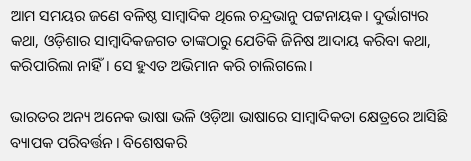ଆମ ସମୟର ଜଣେ ବଳିଷ୍ଠ ସାମ୍ବାଦିକ ଥିଲେ ଚନ୍ଦ୍ରଭାନୁ ପଟ୍ଟନାୟକ। ଦୁର୍ଭାଗ୍ୟର କଥା, ଓଡ଼ିଶାର ସାମ୍ବାଦିକଜଗତ ତାଙ୍କଠାରୁ ଯେତିକି ଜିନିଷ ଆଦାୟ କରିବା କଥା, କରିପାରିଲା ନାହିଁ। ସେ ହୁଏତ ଅଭିମାନ କରି ଚାଲିଗଲେ।

ଭାରତର ଅନ୍ୟ ଅନେକ ଭାଷା ଭଳି ଓଡ଼ିଆ ଭାଷାରେ ସାମ୍ବାଦିକତା କ୍ଷେତ୍ରରେ ଆସିଛି ବ୍ୟାପକ ପରିବର୍ତ୍ତନ। ବିଶେଷକରି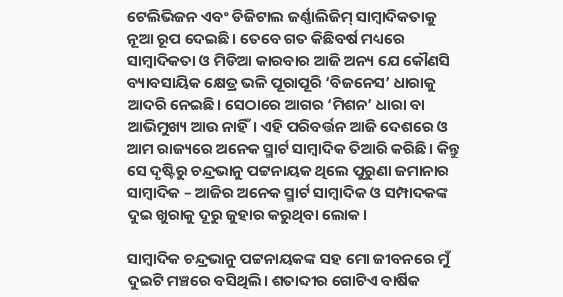ଟେଲିଭିଜନ ଏବଂ ଡିଜିଟାଲ ଜର୍ଣ୍ଣାଲିଜିମ୍‌ ସାମ୍ବାଦିକତାକୁ ନୂଆ ରୂପ ଦେଇଛି। ତେବେ ଗତ କିଛିବର୍ଷ ମଧ୍ୟରେ ସାମ୍ବାଦିକତା ଓ ମିଡିଆ କାରବାର ଆଜି ଅନ୍ୟ ଯେ କୌଣସି ବ୍ୟାବସାୟିକ କ୍ଷେତ୍ର ଭଳି ପୂରାପୂରି ‘ବିଜନେସ’ ଧାରାକୁ ଆଦରି ନେଇଛି। ସେଠାରେ ଆଗର ‘ମିଶନ’ ଧାରା ବା ଆଭିମୁଖ୍ୟ ଆଉ ନାହିଁ। ଏହି ପରିବର୍ତ୍ତନ ଆଜି ଦେଶରେ ଓ ଆମ ରାଜ୍ୟରେ ଅନେକ ସ୍ମାର୍ଟ ସାମ୍ବାଦିକ ତିଆରି କରିଛି। କିନ୍ତୁ ସେ ଦୃଷ୍ଟିରୁ ଚନ୍ଦ୍ରଭାନୁ ପଟ୍ଟନାୟକ ଥିଲେ ପୁରୁଣା ଜମାନାର ସାମ୍ବାଦିକ – ଆଜିର ଅନେକ ସ୍ମାର୍ଟ ସାମ୍ବାଦିକ ଓ ସମ୍ପାଦକଙ୍କ ଦୁଇ ଖୁରାକୁ ଦୂରୁ ଜୁହାର କରୁଥିବା ଲୋକ।

ସାମ୍ବାଦିକ ଚନ୍ଦ୍ରଭାନୁ ପଟ୍ଟନାୟକଙ୍କ ସହ ମୋ ଜୀବନରେ ମୁଁ ଦୁଇଟି ମଞ୍ଚରେ ବସିଥିଲି। ଶତାବ୍ଦୀର ଗୋଟିଏ ବାର୍ଷିକ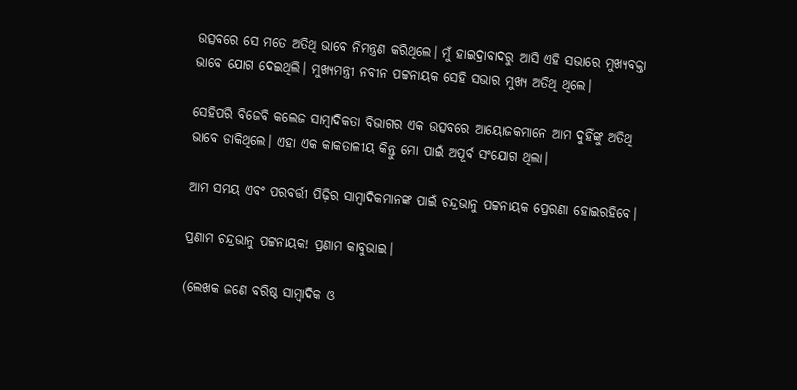ଉତ୍ସବରେ ସେ ମତେ ଅତିଥି ଭାବେ ନିମନ୍ତ୍ରଣ କରିଥିଲେ। ମୁଁ ହାଇଦ୍ରାବାଦରୁ ଆସି ଏହି ସଭାରେ ମୁଖ୍ୟବକ୍ତା ଭାବେ ଯୋଗ ଦେଇଥିଲି। ମୁଖ୍ୟମନ୍ତ୍ରୀ ନବୀନ ପଟ୍ଟନାୟକ ସେହି ସଭାର ମୁଖ୍ୟ ଅତିଥି ଥିଲେ।

ସେହିପରି ବିଜେବି କଲେଜ ସାମ୍ବାଦିକତା ବିଭାଗର ଏକ ଉତ୍ସବରେ ଆୟୋଜକମାନେ ଆମ ଦୁହିଁଙ୍କୁ ଅତିଥି ଭାବେ ଡାକିଥିଲେ। ଏହା ଏକ କାକତାଳୀୟ କିନ୍ତୁ ମୋ ପାଇଁ ଅପୂର୍ବ ସଂଯୋଗ ଥିଲା।

ଆମ ସମୟ ଏବଂ ପରବର୍ତ୍ତୀ ପିଢ଼ିର ସାମ୍ବାଦିକମାନଙ୍କ ପାଇଁ ଚନ୍ଦ୍ରଭାନୁ ପଟ୍ଟନାୟକ ପ୍ରେରଣା ହୋ‌ଇରହିବେ।

ପ୍ରଣାମ ଚନ୍ଦ୍ରଭାନୁ ପଟ୍ଟନାୟକ! ପ୍ରଣାମ କାବୁଭାଇ।

(ଲେଖକ ଜଣେ ବରିଷ୍ଠ ସାମ୍ବାଦିକ ଓ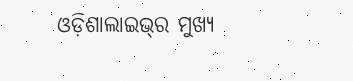ଓଡ଼ିଶାଲାଇଭ୍‌ର ମୁଖ୍ୟ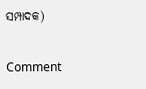ସମ୍ପାଦକ)

Comment